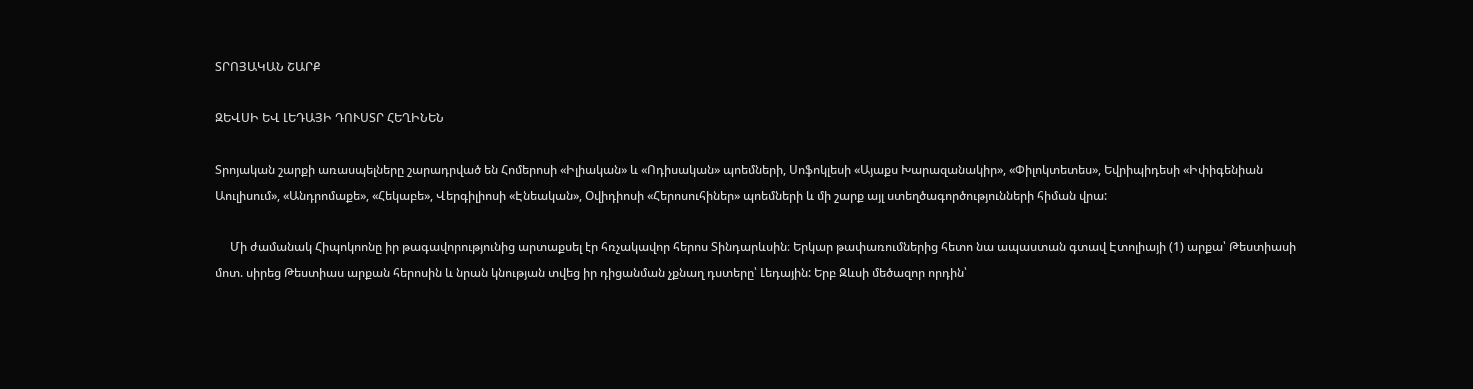ՏՐՈՅԱԿԱՆ ՇԱՐՔ

ԶԵՎՍԻ ԵՎ ԼԵԴԱՅԻ ԴՈՒՍՏՐ ՀԵՂԻՆԵՆ

Տրոյական շարքի առասպելները շարադրված են Հոմերոսի «Իլիական» և «Ոդիսական» պոեմների, Սոֆոկլեսի «Այաքս Խարազանակիր», «Փիլոկտետես», Եվրիպիդեսի «Իփիգենիան Աուլիսում», «Անդրոմաքե», «Հեկաբե», Վերգիլիոսի «Էնեական», Օվիդիոսի «Հերոսուհիներ» պոեմների և մի շարք այլ ստեղծագործությունների հիման վրա:

     Մի ժամանակ Հիպոկոոնը իր թագավորությունից արտաքսել էր հռչակավոր հերոս Տինդարևսին։ Երկար թափառումներից հետո նա ապաստան գտավ Էտոլիայի (1) արքա՝ Թեստիասի մոտ. սիրեց Թեստիաս արքան հերոսին և նրան կնության տվեց իր դիցանման չքնաղ դստերը՝ Լեդային: Երբ Զևսի մեծազոր որդին՝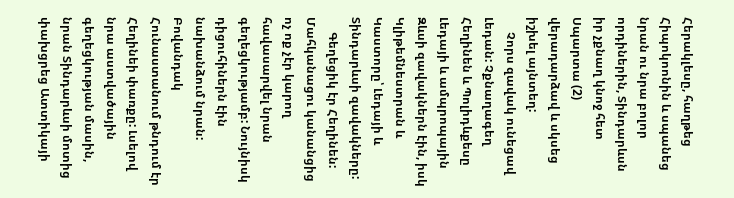Հերակլեսը, հաղթեց Հիպոկոոնին և սպանեց նրան ու նրա բոլոր որդիներին, Տինդարևսն իր չքնաղ կնոջ հետ Սպարտա (2) վերադարձավ և սկսեց իշխել այնտեղ:
     Չորս զավակ ունեցավ Լեդան: Չքնաղագեղ Հեղինեն և Պոլիդևքեսը Լեդայի և ամպրոպային Զևսի զավակներն էին, իսկ Կլիթեմնեստրան և Կաստորը՝ Լեդայի և Տինդարևսի զավակները:
     Գեղեցիկ էր Հեղինեն: Մահկանացու կանանցից ոչ ոք չէր կարող հավասարվել նրան գեղեցկությամբ: Նույնիսկ դիցուհիներն էին նախանձում նրան: Բովանդակ Հունաստանում թնդում էր Հեղինեի փառքը: Լսելով նրա աստվածային գեղեցկության մասին, նրան Տինդարևսի մոտից փախցրեց Ատտիկայի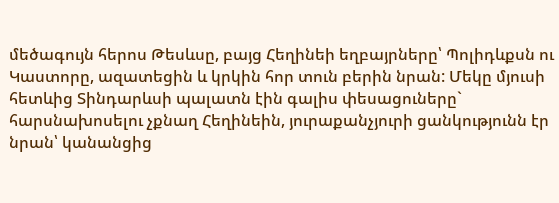մեծագույն հերոս Թեսևսը, բայց Հեղինեի եղբայրները՝ Պոլիդևքսն ու Կաստորը, ազատեցին և կրկին հոր տուն բերին նրան: Մեկը մյուսի հետևից Տինդարևսի պալատն էին գալիս փեսացուները` հարսնախոսելու չքնաղ Հեղինեին, յուրաքանչյուրի ցանկությունն էր նրան՝ կանանցից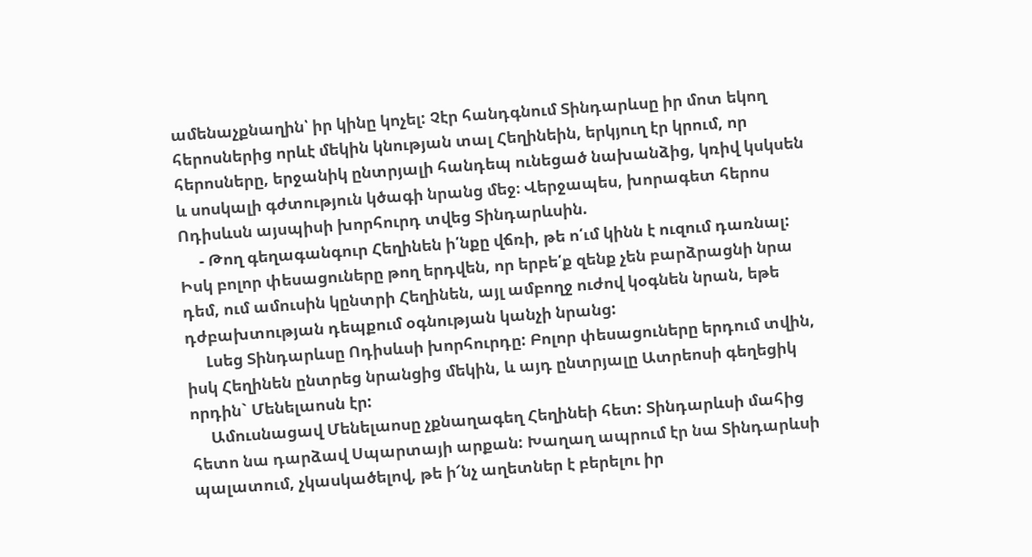ամենաչքնաղին՝ իր կինը կոչել: Չէր հանդգնում Տինդարևսը իր մոտ եկող հերոսներից որևէ մեկին կնության տալ Հեղինեին, երկյուղ էր կրում, որ հերոսները, երջանիկ ընտրյալի հանդեպ ունեցած նախանձից, կռիվ կսկսեն և սոսկալի գժտություն կծագի նրանց մեջ։ Վերջապես, խորագետ հերոս Ոդիսևսն այսպիսի խորհուրդ տվեց Տինդարևսին.
     - Թող գեղագանգուր Հեղինեն ի՛նքը վճռի, թե ո՛ւմ կինն է ուզում դառնալ: Իսկ բոլոր փեսացուները թող երդվեն, որ երբե՛ք զենք չեն բարձրացնի նրա դեմ, ում ամուսին կընտրի Հեղինեն, այլ ամբողջ ուժով կօգնեն նրան, եթե դժբախտության դեպքում օգնության կանչի նրանց:
     Լսեց Տինդարևսը Ոդիսևսի խորհուրդը: Բոլոր փեսացուները երդում տվին, իսկ Հեղինեն ընտրեց նրանցից մեկին, և այդ ընտրյալը Ատրեոսի գեղեցիկ որդին` Մենելաոսն էր:
     Ամուսնացավ Մենելաոսը չքնաղագեղ Հեղինեի հետ: Տինդարևսի մահից հետո նա դարձավ Սպարտայի արքան: Խաղաղ ապրում էր նա Տինդարևսի պալատում, չկասկածելով, թե ի՜նչ աղետներ է բերելու իր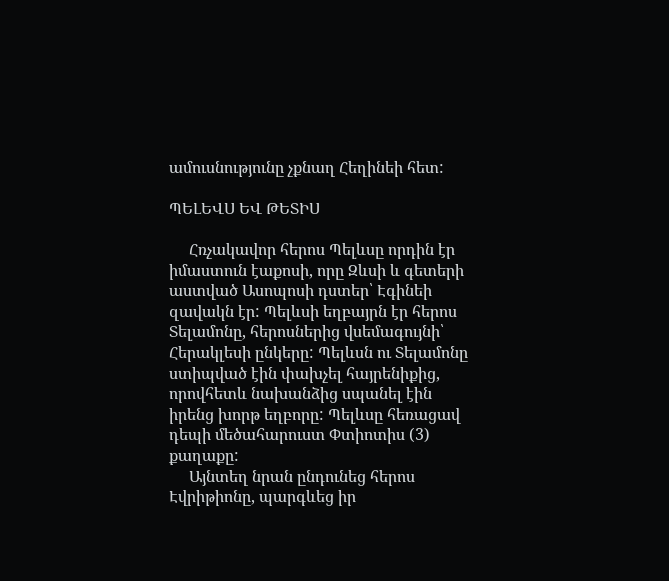ամուսնությունը չքնաղ Հեղինեի հետ:

ՊԵԼԵՎՍ ԵՎ ԹԵՏԻՍ

     Հռչակավոր հերոս Պելևսը որդին էր իմաստուն էաքոսի, որը Զևսի և գետերի աստված Ասոպոսի դստեր՝ Էգինեի զավակն էր: Պելևսի եղբայրն էր հերոս Տելամոնը, հերոսներից վսեմագույնի՝ Հերակլեսի ընկերը: Պելևսն ու Տելամոնը ստիպված էին փախչել հայրենիքից, որովհետև նախանձից սպանել էին իրենց խորթ եղբորը: Պելևսը հեռացավ դեպի մեծահարուստ Փտիոտիս (3) քաղաքը:
     Այնտեղ նրան ընդունեց հերոս Էվրիթիոնը, պարգևեց իր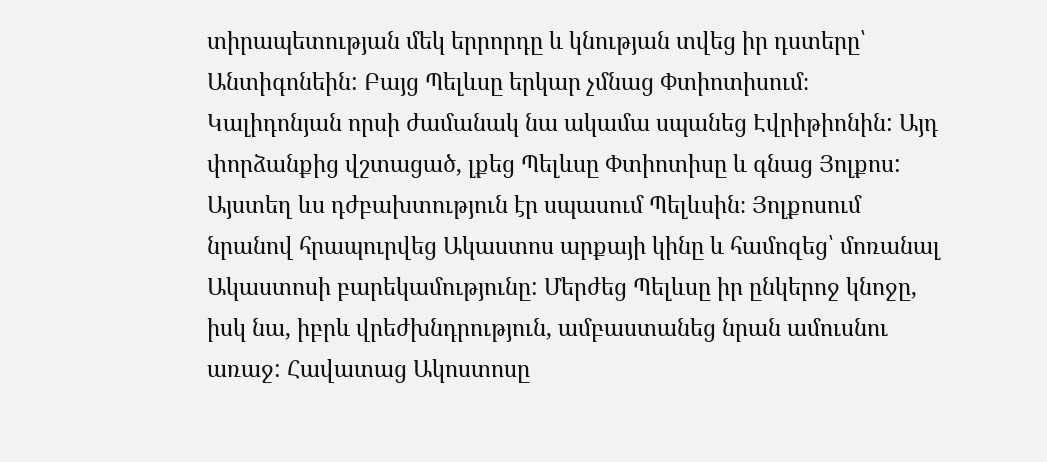տիրապետության մեկ երրորդը և կնության տվեց իր դստերը՝ Անտիգոնեին: Բայց Պելևսը երկար չմնաց Փտիոտիսում։ Կալիդոնյան որսի ժամանակ նա ակամա սպանեց Էվրիթիոնին: Այդ փորձանքից վշտացած, լքեց Պելևսը Փտիոտիսը և գնաց Յոլքոս: Այստեղ ևս դժբախտություն էր սպասում Պելևսին։ Յոլքոսում նրանով հրապուրվեց Ակաստոս արքայի կինը և համոզեց՝ մոռանալ Ակաստոսի բարեկամությունը: Մերժեց Պելևսը իր ընկերոջ կնոջը, իսկ նա, իբրև վրեժխնդրություն, ամբաստանեց նրան ամուսնու առաջ: Հավատաց Ակոստոսը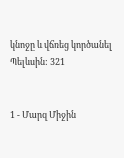կնոջը և վճռեց կործանել Պելևսին: 321


1 - Մարզ Միջին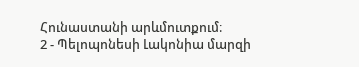Հունաստանի արևմուտքում։
2 - Պելոպոնեսի Լակոնիա մարզի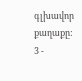գլխավոր քաղաքը:
3 -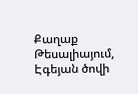Քաղաք Թեսալիայում, Էգեյան ծովի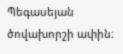Պեգասեյան ծովախորշի ափին։